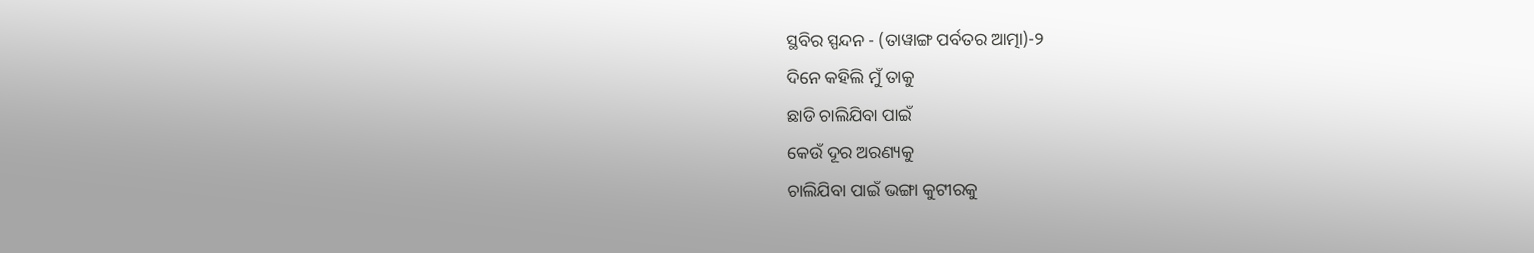ସ୍ଥବିର ସ୍ପନ୍ଦନ - (ତାୱାଙ୍ଗ ପର୍ବତର ଆତ୍ମା)-୨
ଦିନେ କହିଲି ମୁଁ ତାକୁ
ଛାଡି ଚାଲିଯିବା ପାଇଁ
କେଉଁ ଦୂର ଅରଣ୍ୟକୁ
ଚାଲିଯିବା ପାଇଁ ଭଙ୍ଗା କୁଟୀରକୁ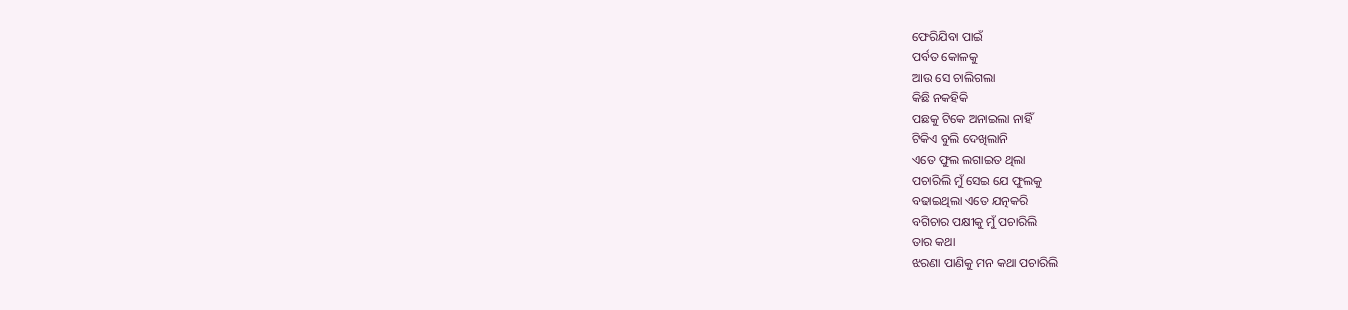ଫେରିଯିବା ପାଇଁ
ପର୍ବତ କୋଳକୁ
ଆଉ ସେ ଚାଲିଗଲା
କିଛି ନକହିକି
ପଛକୁ ଟିକେ ଅନାଇଲା ନାହିଁ
ଟିକିଏ ବୁଲି ଦେଖିଲାନି
ଏତେ ଫୁଲ ଲଗାଇତ ଥିଲା
ପଚାରିଲି ମୁଁ ସେଇ ଯେ ଫୁଲକୁ
ବଢାଇଥିଲା ଏତେ ଯତ୍ନକରି
ବଗିଚାର ପକ୍ଷୀକୁ ମୁଁ ପଚାରିଲି
ତାର କଥା
ଝରଣା ପାଣିକୁ ମନ କଥା ପଚାରିଲି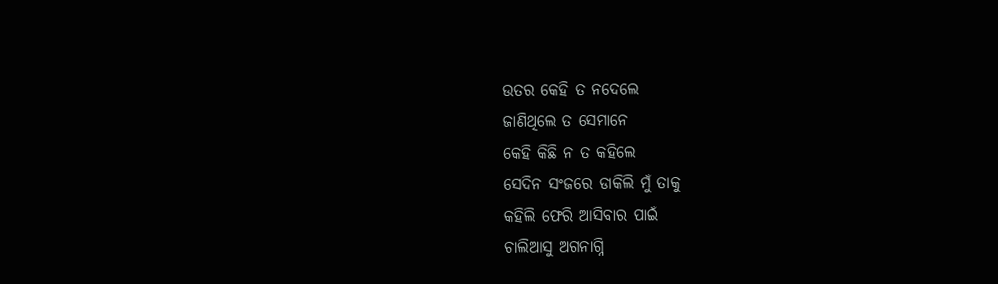ଉତର କେହି ତ ନଦେଲେ
ଜାଣିଥିଲେ ତ ସେମାନେ
କେହି କିଛି ନ ତ କହିଲେ
ସେଦିନ ସଂଜରେ ଡାକିଲି ମୁଁ ତାକୁ
କହିଲି ଫେରି ଆସିବାର ପାଇଁ
ଚାଲିଆସୁ ଅଗନାଗ୍ନି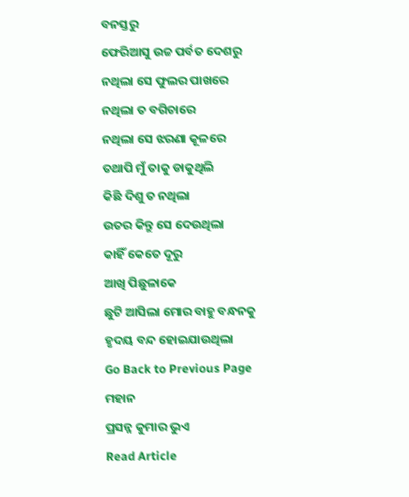ବନସ୍ତରୁ
ଫେରିଆସୁ ଉଚ୍ଚ ପର୍ବତ ଦେଶରୁ
ନଥିଲା ସେ ଫୁଲର ପାଖରେ
ନଥିଲା ତ ବଗିଚାରେ
ନଥିଲା ସେ ଝରଣା କୂଳରେ
ତଥାପି ମୁଁ ତାକୁ ଡାକୁଥିଲି
କିଛି ଦିଶୁ ତ ନଥିଲା
ଉତର କିନ୍ତୁ ସେ ଦେଉଥିଲା
କାହିଁ କେତେ ଦୂରୁ
ଆଖି ପିଛୁଳାକେ
ଛୁଟି ଆସିଲା ମୋର ବାହୁ ବନ୍ଧନକୁ
ହୃଦୟ ବନ୍ଦ ହୋଇଯାଉଥିଲା
Go Back to Previous Page
ମହାନ
ପ୍ରସନ୍ନ କୁମାର ଭୁଏ
Read Article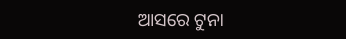ଆସରେ ଟୁନା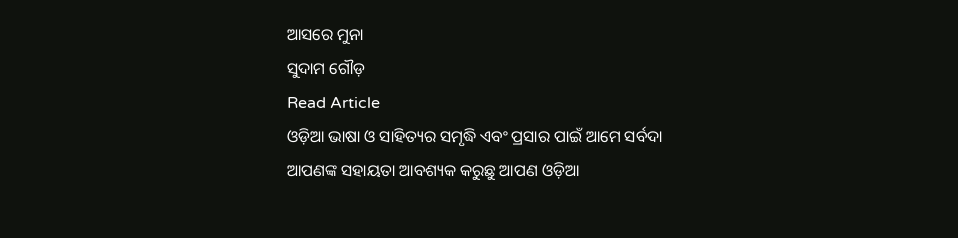ଆସରେ ମୁନା
ସୁଦାମ ଗୌଡ଼
Read Article
ଓଡ଼ିଆ ଭାଷା ଓ ସାହିତ୍ୟର ସମୃଦ୍ଧି ଏବଂ ପ୍ରସାର ପାଇଁ ଆମେ ସର୍ବଦା ଆପଣଙ୍କ ସହାୟତା ଆବଶ୍ୟକ କରୁଛୁ ଆପଣ ଓଡ଼ିଆ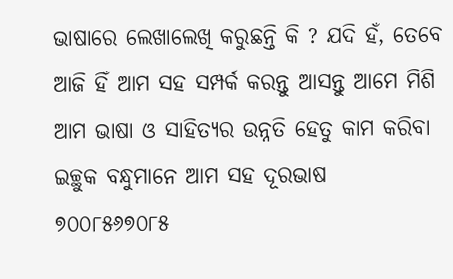ଭାଷାରେ ଲେଖାଲେଖି କରୁଛନ୍ତି କି ? ଯଦି ହଁ, ତେବେ ଆଜି ହିଁ ଆମ ସହ ସମ୍ପର୍କ କରନ୍ତୁ ଆସନ୍ତୁ ଆମେ ମିଶି ଆମ ଭାଷା ଓ ସାହିତ୍ୟର ଉନ୍ନତି ହେତୁ କାମ କରିବା
ଇଚ୍ଛୁକ ବନ୍ଧୁମାନେ ଆମ ସହ ଦୂରଭାଷ ୭୦୦୮୫୬୭୦୮୫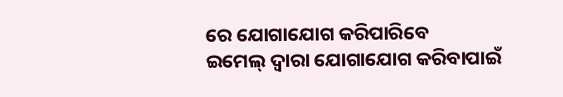ରେ ଯୋଗାଯୋଗ କରିପାରିବେ
ଇମେଲ୍ ଦ୍ବାରା ଯୋଗାଯୋଗ କରିବାପାଇଁ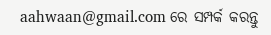aahwaan@gmail.com ରେ ସମ୍ପର୍କ କରନ୍ତୁ